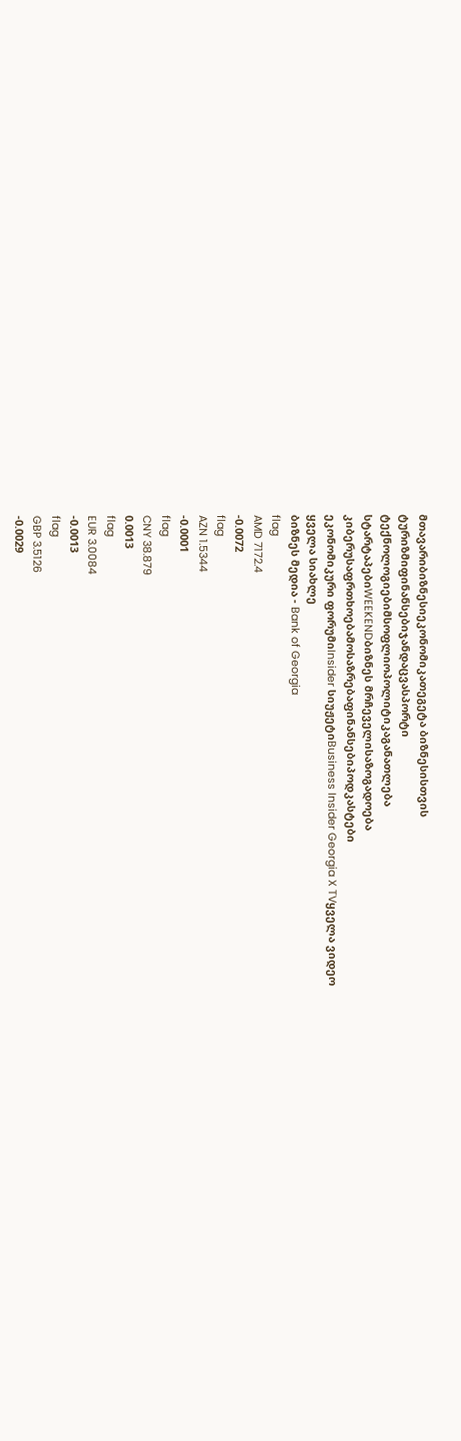მთავარიბიზნესიეკონომიკათეგეტა ბიზნესისთვის
ტურიზმიფინანსებიჯანდაცვასპორტი
ტექნოლოგიებიმსოფლიოპოლიტიკაგანათლება
სტარტაპებიWEEKENDბიზნეს მრჩეველისაზოგადოება
კიბერუსაფრთხოებამოსაზრებაფინანსებიპოდკასტები
ეკონომიკური ფორუმიInsider სიუჟეტიBusiness Insider Georgia X TVყველა ვიდეო
ყველა სიახლე
ბიზნეს მედია - Bank of Georgia
flag
AMD 7172.4
-0.0072
flag
AZN 1.5344
-0.0001
flag
CNY 38.879
0.0013
flag
EUR 3.0084
-0.0013
flag
GBP 3.5126
-0.0029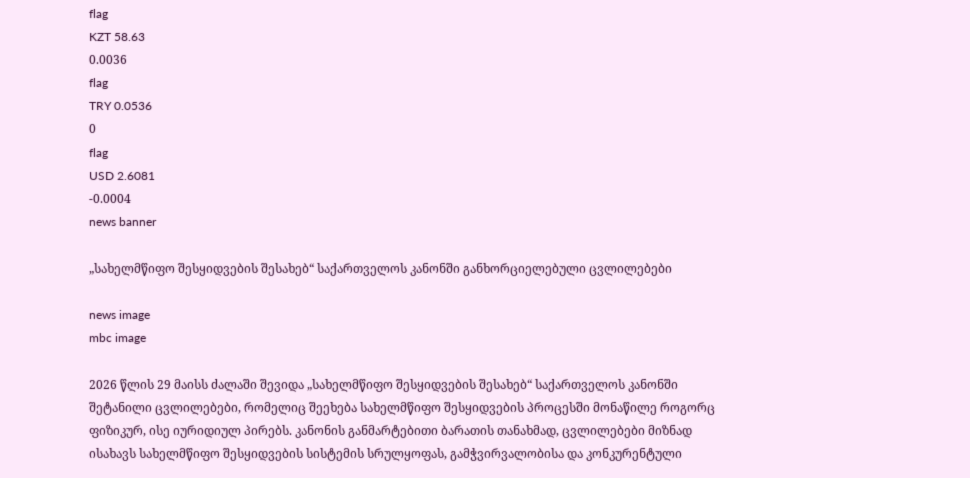flag
KZT 58.63
0.0036
flag
TRY 0.0536
0
flag
USD 2.6081
-0.0004
news banner

„სახელმწიფო შესყიდვების შესახებ“ საქართველოს კანონში განხორციელებული ცვლილებები

news image
mbc image

2026 წლის 29 მაისს ძალაში შევიდა „სახელმწიფო შესყიდვების შესახებ“ საქართველოს კანონში შეტანილი ცვლილებები, რომელიც შეეხება სახელმწიფო შესყიდვების პროცესში მონაწილე როგორც ფიზიკურ, ისე იურიდიულ პირებს. კანონის განმარტებითი ბარათის თანახმად, ცვლილებები მიზნად ისახავს სახელმწიფო შესყიდვების სისტემის სრულყოფას, გამჭვირვალობისა და კონკურენტული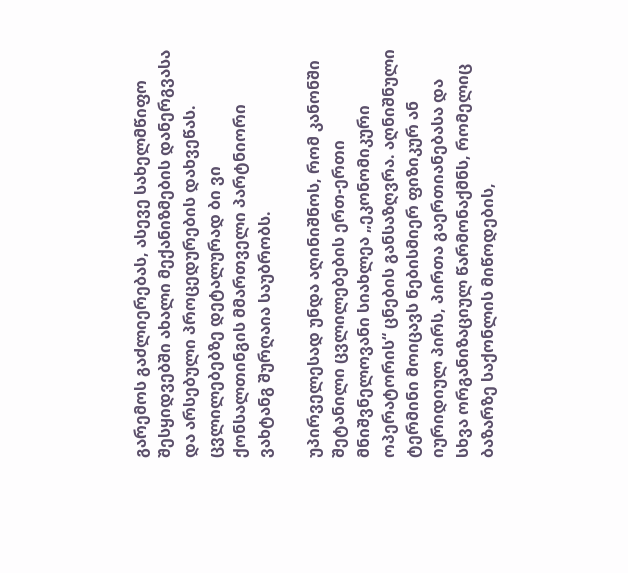გარემოს გაძლიერებას, ასევე სახელმწიფო შესყიდვებში ახალი მექანიზმების დანერგვასა და არსებული პროცედურების დახვეწას. ცვლილებებზე დეტალურად ბი ვი ქონსალთინგის მმართველი პარტნიორი ვახტანგ შურღაია საუბრობს.

უპირველესად უნდა აღინიშნოს, რომ კანონში შეტანილი ცვლილებების ერთ-ერთი მნიშვნელოვანი სიახლეა „ეკონომიკური ოპერატორის“ ცნების განსაზღვრა. აღნიშნული ტერმინი მოიცავს ნებისმიერ ფიზიკურ ან იურიდიულ პირს, პირთა გაერთიანებასა და სხვა ორგანიზაციულ წარმონაქმნს, რომელიც ბაზარზე საქონლის მიწოდების,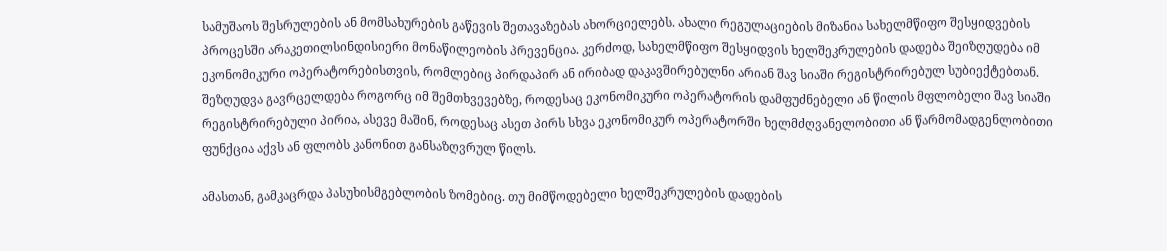სამუშაოს შესრულების ან მომსახურების გაწევის შეთავაზებას ახორციელებს. ახალი რეგულაციების მიზანია სახელმწიფო შესყიდვების პროცესში არაკეთილსინდისიერი მონაწილეობის პრევენცია. კერძოდ, სახელმწიფო შესყიდვის ხელშეკრულების დადება შეიზღუდება იმ ეკონომიკური ოპერატორებისთვის, რომლებიც პირდაპირ ან ირიბად დაკავშირებულნი არიან შავ სიაში რეგისტრირებულ სუბიექტებთან. შეზღუდვა გავრცელდება როგორც იმ შემთხვევებზე, როდესაც ეკონომიკური ოპერატორის დამფუძნებელი ან წილის მფლობელი შავ სიაში რეგისტრირებული პირია, ასევე მაშინ, როდესაც ასეთ პირს სხვა ეკონომიკურ ოპერატორში ხელმძღვანელობითი ან წარმომადგენლობითი ფუნქცია აქვს ან ფლობს კანონით განსაზღვრულ წილს.

ამასთან, გამკაცრდა პასუხისმგებლობის ზომებიც. თუ მიმწოდებელი ხელშეკრულების დადების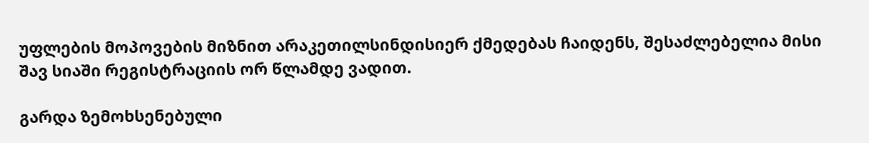უფლების მოპოვების მიზნით არაკეთილსინდისიერ ქმედებას ჩაიდენს, შესაძლებელია მისი შავ სიაში რეგისტრაციის ორ წლამდე ვადით.

გარდა ზემოხსენებული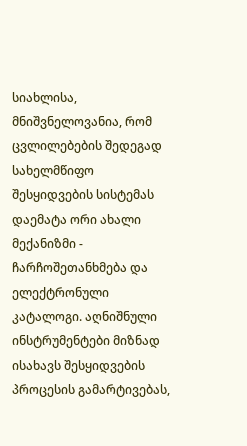სიახლისა, მნიშვნელოვანია, რომ ცვლილებების შედეგად სახელმწიფო შესყიდვების სისტემას დაემატა ორი ახალი მექანიზმი - ჩარჩოშეთანხმება და ელექტრონული კატალოგი. აღნიშნული ინსტრუმენტები მიზნად ისახავს შესყიდვების პროცესის გამარტივებას,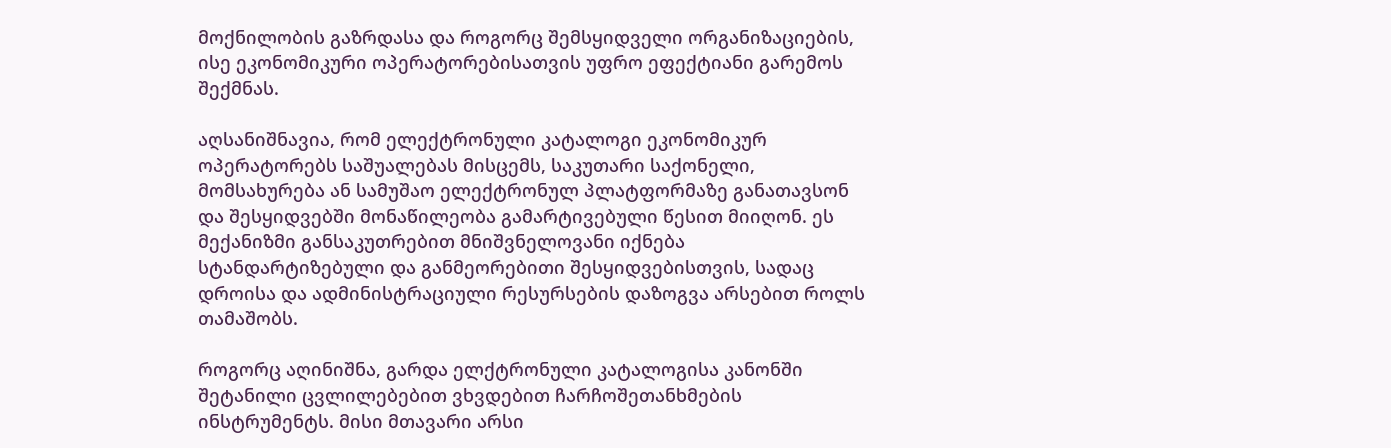მოქნილობის გაზრდასა და როგორც შემსყიდველი ორგანიზაციების, ისე ეკონომიკური ოპერატორებისათვის უფრო ეფექტიანი გარემოს შექმნას.

აღსანიშნავია, რომ ელექტრონული კატალოგი ეკონომიკურ ოპერატორებს საშუალებას მისცემს, საკუთარი საქონელი, მომსახურება ან სამუშაო ელექტრონულ პლატფორმაზე განათავსონ და შესყიდვებში მონაწილეობა გამარტივებული წესით მიიღონ. ეს მექანიზმი განსაკუთრებით მნიშვნელოვანი იქნება სტანდარტიზებული და განმეორებითი შესყიდვებისთვის, სადაც დროისა და ადმინისტრაციული რესურსების დაზოგვა არსებით როლს თამაშობს.

როგორც აღინიშნა, გარდა ელქტრონული კატალოგისა კანონში შეტანილი ცვლილებებით ვხვდებით ჩარჩოშეთანხმების ინსტრუმენტს. მისი მთავარი არსი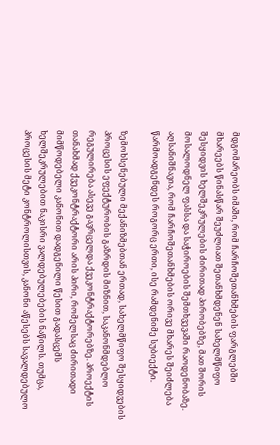მდგომარეობს იმაში, რომ ჩარჩოშეთანხმების ფარგლებში მხარეებს წინასწარ შეუძლიათ შეთანხმდენენ სახელმწიფო შესყიდვის ხელშეკრულების ძირითად პირობებზე, მათ შორის მოსალოდნელ ფასსა და საჭიროების შემთხვევაში რაოდენობაზე. აღსანიშნავია, რომ ჩარჩოშეთანხმების ორივე მხარეს შეიძლება წარმოადგენდეს როგორც ერთი, ისე რამდენიმე სუბიექტი.

ზემოხსენებული მექანიზმებთან ერთად, სახელმწიფო შესყიდვების პროცესის ეფექტურობის გაზრდის მიზნით, საკანონმდებლო რეგულირება ასევე გავრცელდა ქვეკონტრაქტორებზე. პროექტის თანახმად ქვეკონტრაქტორი არის პირი, რომელსაც ძირითადი მიმწოდებელი კანონით დადგენილი წესით გადასცემს ხელშეკრულებით ნაკისრი ვალდებულებების ნაწილს. თუმცა, პროცესის მეტი კონტროლისთვის, კანონი აწესებს სავალდებულო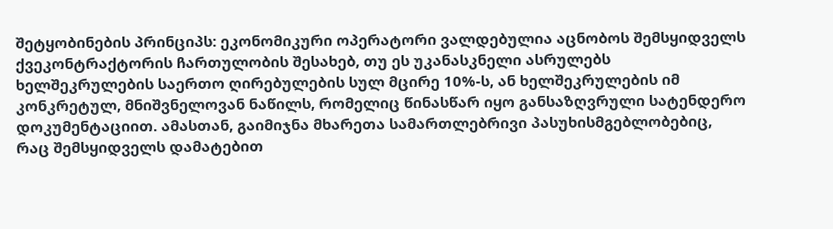შეტყობინების პრინციპს: ეკონომიკური ოპერატორი ვალდებულია აცნობოს შემსყიდველს ქვეკონტრაქტორის ჩართულობის შესახებ, თუ ეს უკანასკნელი ასრულებს ხელშეკრულების საერთო ღირებულების სულ მცირე 10%-ს, ან ხელშეკრულების იმ კონკრეტულ, მნიშვნელოვან ნაწილს, რომელიც წინასწარ იყო განსაზღვრული სატენდერო დოკუმენტაციით. ამასთან, გაიმიჯნა მხარეთა სამართლებრივი პასუხისმგებლობებიც, რაც შემსყიდველს დამატებით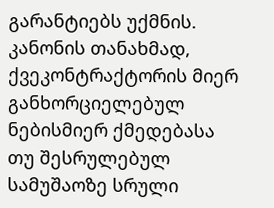გარანტიებს უქმნის. კანონის თანახმად, ქვეკონტრაქტორის მიერ განხორციელებულ ნებისმიერ ქმედებასა თუ შესრულებულ სამუშაოზე სრული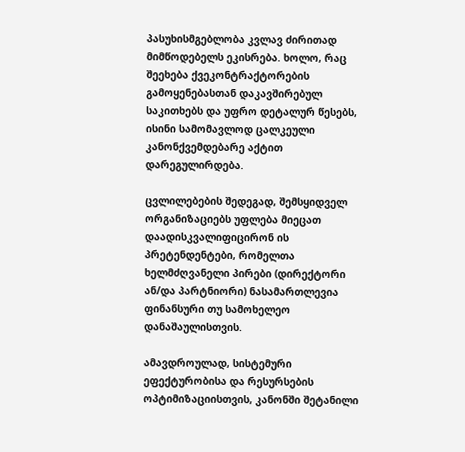პასუხისმგებლობა კვლავ ძირითად მიმწოდებელს ეკისრება. ხოლო, რაც შეეხება ქვეკონტრაქტორების გამოყენებასთან დაკავშირებულ საკითხებს და უფრო დეტალურ წესებს, ისინი სამომავლოდ ცალკეული კანონქვემდებარე აქტით დარეგულირდება.

ცვლილებების შედეგად, შემსყიდველ ორგანიზაციებს უფლება მიეცათ დაადისკვალიფიცირონ ის პრეტენდენტები, რომელთა ხელმძღვანელი პირები (დირექტორი ან/და პარტნიორი) ნასამართლევია ფინანსური თუ სამოხელეო დანაშაულისთვის.

ამავდროულად, სისტემური ეფექტურობისა და რესურსების ოპტიმიზაციისთვის, კანონში შეტანილი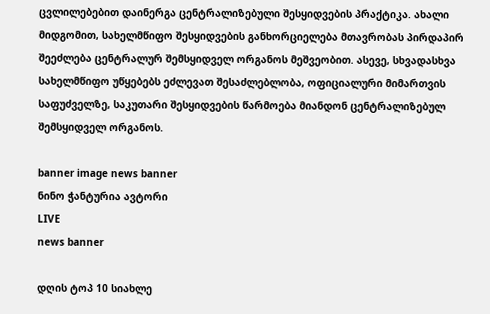ცვლილებებით დაინერგა ცენტრალიზებული შესყიდვების პრაქტიკა. ახალი მიდგომით, სახელმწიფო შესყიდვების განხორციელება მთავრობას პირდაპირ შეეძლება ცენტრალურ შემსყიდველ ორგანოს მეშვეობით. ასევე, სხვადასხვა სახელმწიფო უწყებებს ეძლევათ შესაძლებლობა, ოფიციალური მიმართვის საფუძველზე, საკუთარი შესყიდვების წარმოება მიანდონ ცენტრალიზებულ შემსყიდველ ორგანოს.

banner image news banner
ნინო ჭანტურია ავტორი
LIVE
news banner

დღის ტოპ 10 სიახლე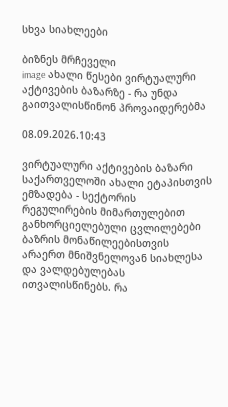სხვა სიახლეები

ბიზნეს მრჩეველი
image ახალი წესები ვირტუალური აქტივების ბაზარზე - რა უნდა გაითვალისწინონ პროვაიდერებმა

08.09.2026.10:43

ვირტუალური აქტივების ბაზარი საქართველოში ახალი ეტაპისთვის ემზადება - სექტორის რეგულირების მიმართულებით განხორციელებული ცვლილებები ბაზრის მონაწილეებისთვის არაერთ მნიშვნელოვან სიახლესა და ვალდებულებას ითვალისწინებს. რა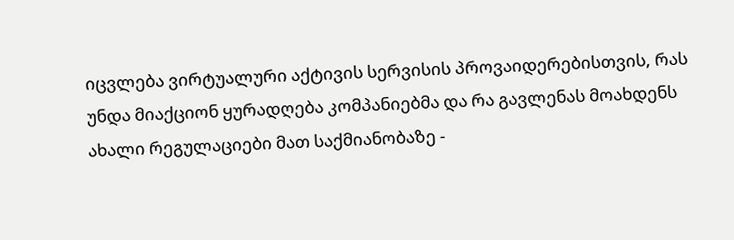იცვლება ვირტუალური აქტივის სერვისის პროვაიდერებისთვის, რას უნდა მიაქციონ ყურადღება კომპანიებმა და რა გავლენას მოახდენს ახალი რეგულაციები მათ საქმიანობაზე -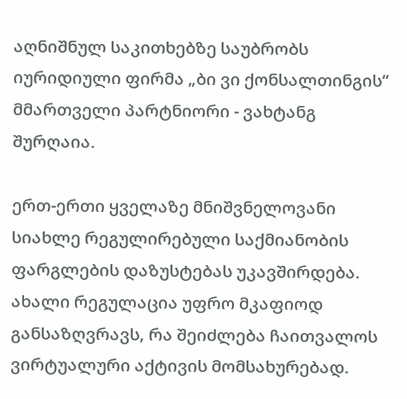აღნიშნულ საკითხებზე საუბრობს იურიდიული ფირმა „ბი ვი ქონსალთინგის“ მმართველი პარტნიორი - ვახტანგ შურღაია.

ერთ-ერთი ყველაზე მნიშვნელოვანი სიახლე რეგულირებული საქმიანობის ფარგლების დაზუსტებას უკავშირდება. ახალი რეგულაცია უფრო მკაფიოდ განსაზღვრავს, რა შეიძლება ჩაითვალოს ვირტუალური აქტივის მომსახურებად.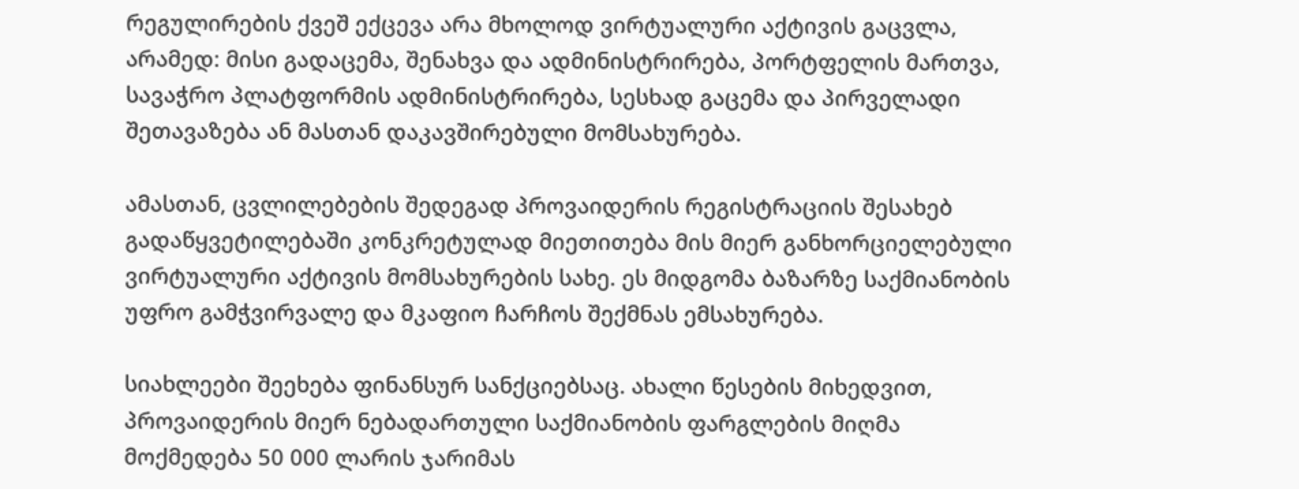რეგულირების ქვეშ ექცევა არა მხოლოდ ვირტუალური აქტივის გაცვლა, არამედ: მისი გადაცემა, შენახვა და ადმინისტრირება, პორტფელის მართვა, სავაჭრო პლატფორმის ადმინისტრირება, სესხად გაცემა და პირველადი შეთავაზება ან მასთან დაკავშირებული მომსახურება.

ამასთან, ცვლილებების შედეგად პროვაიდერის რეგისტრაციის შესახებ გადაწყვეტილებაში კონკრეტულად მიეთითება მის მიერ განხორციელებული ვირტუალური აქტივის მომსახურების სახე. ეს მიდგომა ბაზარზე საქმიანობის უფრო გამჭვირვალე და მკაფიო ჩარჩოს შექმნას ემსახურება.

სიახლეები შეეხება ფინანსურ სანქციებსაც. ახალი წესების მიხედვით, პროვაიდერის მიერ ნებადართული საქმიანობის ფარგლების მიღმა მოქმედება 50 000 ლარის ჯარიმას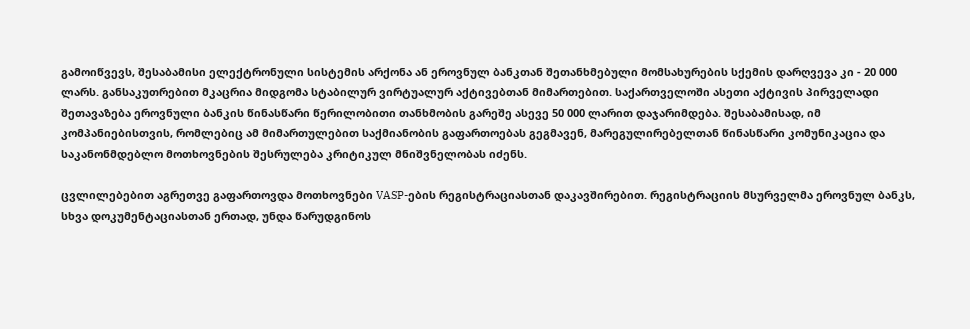გამოიწვევს, შესაბამისი ელექტრონული სისტემის არქონა ან ეროვნულ ბანკთან შეთანხმებული მომსახურების სქემის დარღვევა კი - 20 000 ლარს. განსაკუთრებით მკაცრია მიდგომა სტაბილურ ვირტუალურ აქტივებთან მიმართებით. საქართველოში ასეთი აქტივის პირველადი შეთავაზება ეროვნული ბანკის წინასწარი წერილობითი თანხმობის გარეშე ასევე 50 000 ლარით დაჯარიმდება. შესაბამისად, იმ კომპანიებისთვის, რომლებიც ამ მიმართულებით საქმიანობის გაფართოებას გეგმავენ, მარეგულირებელთან წინასწარი კომუნიკაცია და საკანონმდებლო მოთხოვნების შესრულება კრიტიკულ მნიშვნელობას იძენს.

ცვლილებებით აგრეთვე გაფართოვდა მოთხოვნები VASP-ების რეგისტრაციასთან დაკავშირებით. რეგისტრაციის მსურველმა ეროვნულ ბანკს, სხვა დოკუმენტაციასთან ერთად, უნდა წარუდგინოს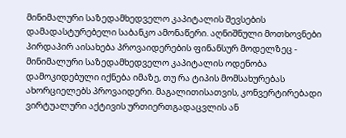მინიმალური საზედამხედველო კაპიტალის შევსების დამადასტურებელი საბანკო ამონაწერი. აღნიშნული მოთხოვნები პირდაპირ აისახება პროვაიდერების ფინანსურ მოდელზეც - მინიმალური საზედამხედველო კაპიტალის ოდენობა დამოკიდებული იქნება იმაზე, თუ რა ტიპის მომსახურებას ახორციელებს პროვაიდერი. მაგალითისათვის, კონვერტირებადი ვირტუალური აქტივის ურთიერთგადაცვლის ან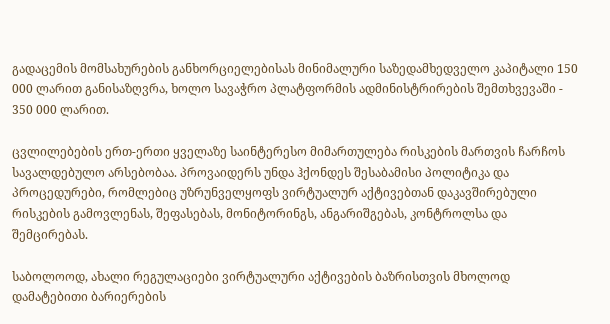გადაცემის მომსახურების განხორციელებისას მინიმალური საზედამხედველო კაპიტალი 150 000 ლარით განისაზღვრა, ხოლო სავაჭრო პლატფორმის ადმინისტრირების შემთხვევაში - 350 000 ლარით.

ცვლილებების ერთ-ერთი ყველაზე საინტერესო მიმართულება რისკების მართვის ჩარჩოს სავალდებულო არსებობაა. პროვაიდერს უნდა ჰქონდეს შესაბამისი პოლიტიკა და პროცედურები, რომლებიც უზრუნველყოფს ვირტუალურ აქტივებთან დაკავშირებული რისკების გამოვლენას, შეფასებას, მონიტორინგს, ანგარიშგებას, კონტროლსა და შემცირებას.

საბოლოოდ, ახალი რეგულაციები ვირტუალური აქტივების ბაზრისთვის მხოლოდ დამატებითი ბარიერების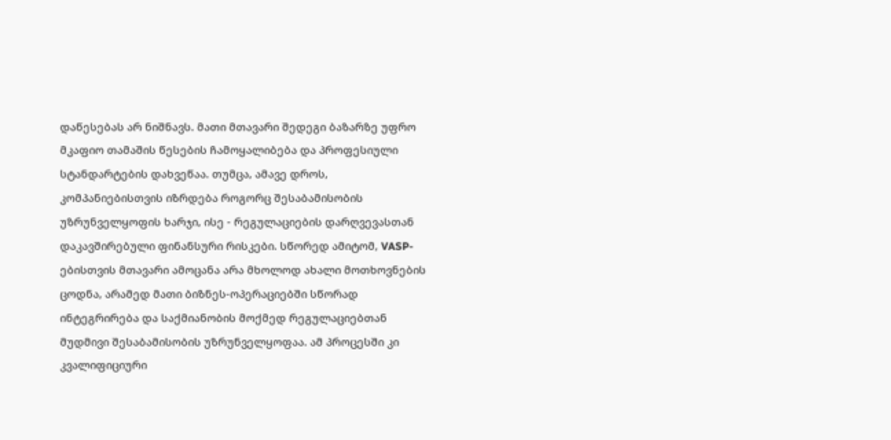დაწესებას არ ნიშნავს. მათი მთავარი შედეგი ბაზარზე უფრო მკაფიო თამაშის წესების ჩამოყალიბება და პროფესიული სტანდარტების დახვეწაა. თუმცა, ამავე დროს, კომპანიებისთვის იზრდება როგორც შესაბამისობის უზრუნველყოფის ხარჯი, ისე - რეგულაციების დარღვევასთან დაკავშირებული ფინანსური რისკები. სწორედ ამიტომ, VASP-ებისთვის მთავარი ამოცანა არა მხოლოდ ახალი მოთხოვნების ცოდნა, არამედ მათი ბიზნეს-ოპერაციებში სწორად ინტეგრირება და საქმიანობის მოქმედ რეგულაციებთან მუდმივი შესაბამისობის უზრუნველყოფაა. ამ პროცესში კი კვალიფიციური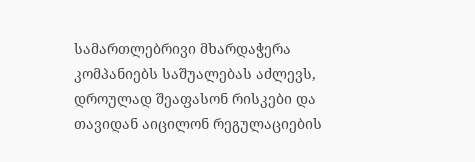სამართლებრივი მხარდაჭერა კომპანიებს საშუალებას აძლევს, დროულად შეაფასონ რისკები და თავიდან აიცილონ რეგულაციების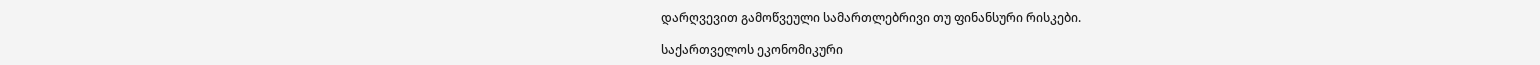დარღვევით გამოწვეული სამართლებრივი თუ ფინანსური რისკები.

საქართველოს ეკონომიკური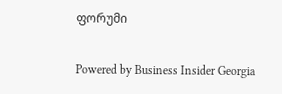ფორუმი

Powered by Business Insider Georgia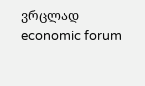ვრცლად
economic forum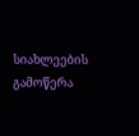სიახლეების გამოწერა